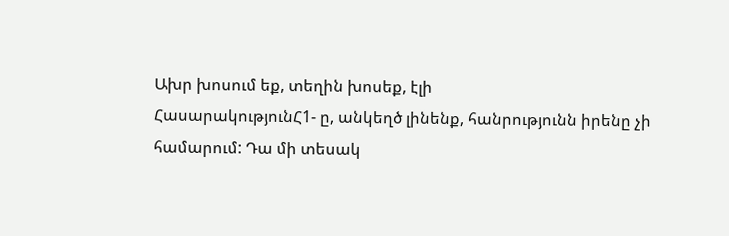Ախր խոսում եք, տեղին խոսեք, էլի
ՀասարակությունՀ1- ը, անկեղծ լինենք, հանրությունն իրենը չի համարում: Դա մի տեսակ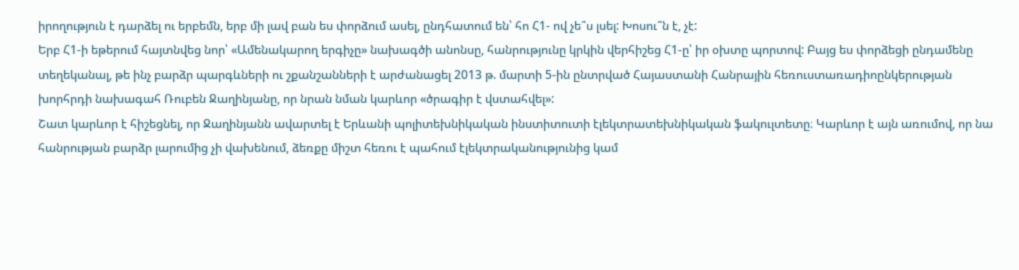իրողություն է դարձել ու երբեմն, երբ մի լավ բան ես փորձում ասել, ընդհատում են՝ հո Հ1- ով չե՞ս լսել: Խոսու՞ն է, չէ:
Երբ Հ1-ի եթերում հայտնվեց նոր՝ «Ամենակարող երգիչը» նախագծի անոնսը, հանրությունը կրկին վերհիշեց Հ1-ը՝ իր օխտը պորտով: Բայց ես փորձեցի ընդամենը տեղեկանալ, թե ինչ բարձր պարգևների ու շքանշանների է արժանացել 2013 թ. մարտի 5-ին ընտրված Հայաստանի Հանրային հեռուստառադիոընկերության խորհրդի նախագահ Ռուբեն Ջաղինյանը, որ նրան նման կարևոր «ծրագիր է վստահվել»:
Շատ կարևոր է հիշեցնել, որ Ջաղինյանն ավարտել է Երևանի պոլիտեխնիկական ինստիտուտի էլեկտրատեխնիկական ֆակուլտետը։ Կարևոր է այն առումով, որ նա հանրության բարձր լարումից չի վախենում, ձեռքը միշտ հեռու է պահում էլեկտրականությունից կամ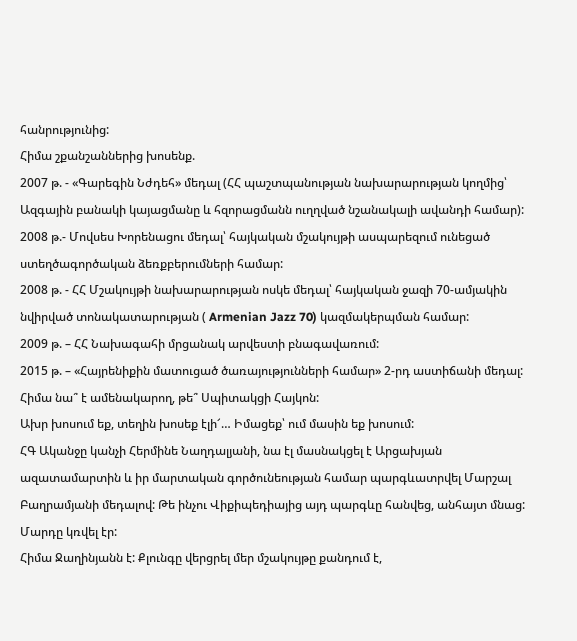հանրությունից:
Հիմա շքանշաններից խոսենք.
2007 թ. - «Գարեգին Նժդեհ» մեդալ (ՀՀ պաշտպանության նախարարության կողմից՝ Ազգային բանակի կայացմանը և հզորացմանն ուղղված նշանակալի ավանդի համար):
2008 թ.- Մովսես Խորենացու մեդալ՝ հայկական մշակույթի ասպարեզում ունեցած ստեղծագործական ձեռքբերումների համար:
2008 թ. - ՀՀ Մշակույթի նախարարության ոսկե մեդալ՝ հայկական ջազի 70-ամյակին նվիրված տոնակատարության ( Armenian Jazz 70) կազմակերպման համար:
2009 թ. – ՀՀ Նախագահի մրցանակ արվեստի բնագավառում:
2015 թ. – «Հայրենիքին մատուցած ծառայությունների համար» 2-րդ աստիճանի մեդալ:
Հիմա նա՞ է ամենակարող, թե՞ Սպիտակցի Հայկոն:
Ախր խոսում եք, տեղին խոսեք էլի՜… Իմացեք՝ ում մասին եք խոսում:
ՀԳ Ականջը կանչի Հերմինե Նաղդալյանի, նա էլ մասնակցել է Արցախյան ազատամարտին և իր մարտական գործունեության համար պարգևատրվել Մարշալ Բաղրամյանի մեդալով: Թե ինչու Վիքիպեդիայից այդ պարգևը հանվեց, անհայտ մնաց: Մարդը կռվել էր:
Հիմա Ջաղինյանն է: Քլունգը վերցրել մեր մշակույթը քանդում է,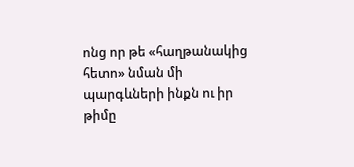ոնց որ թե «հաղթանակից հետո» նման մի պարգևների ինքն ու իր թիմը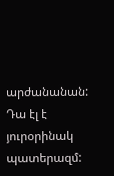արժանանան:
Դա էլ է յուրօրինակ պատերազմ: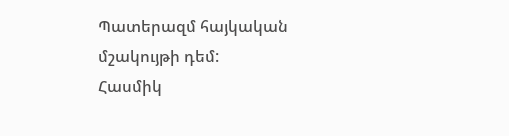Պատերազմ հայկական մշակույթի դեմ:
Հասմիկ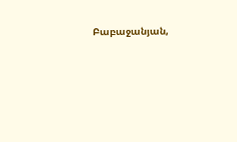Բաբաջանյան,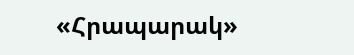«Հրապարակ»